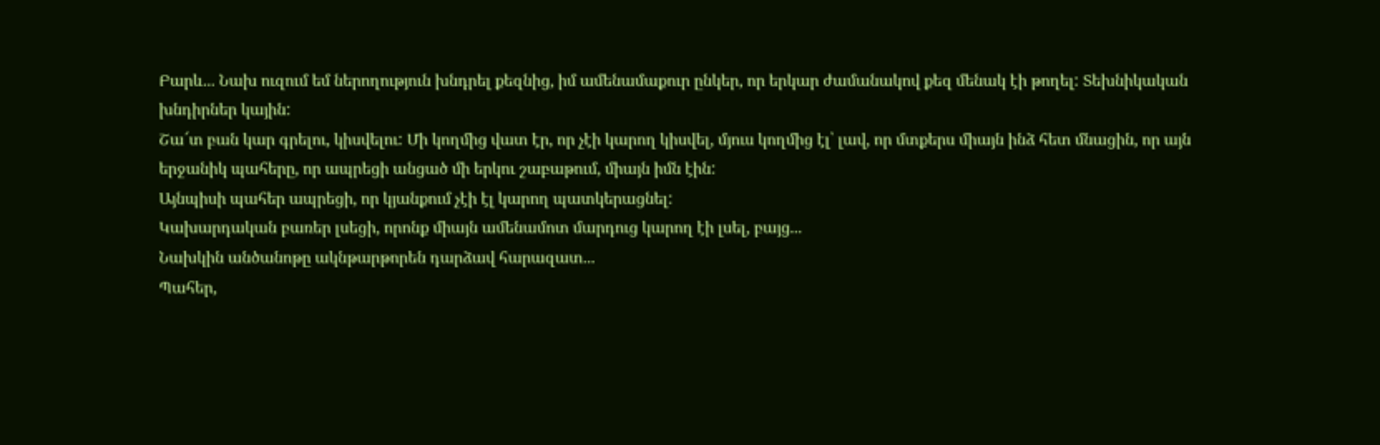Բարև... Նախ ուզում եմ ներողություն խնդրել քեզնից, իմ ամենամաքուր ընկեր, որ երկար ժամանակով քեզ մենակ էի թողել: Տեխնիկական խնդիրներ կային:
Շա՜տ բան կար գրելու, կիսվելու: Մի կողմից վատ էր, որ չէի կարող կիսվել, մյուս կողմից էլ՝ լավ, որ մտքերս միայն ինձ հետ մնացին, որ այն երջանիկ պահերը, որ ապրեցի անցած մի երկու շաբաթում, միայն իմն էին:
Այնպիսի պահեր ապրեցի, որ կյանքում չէի էլ կարող պատկերացնել:
Կախարդական բառեր լսեցի, որոնք միայն ամենամոտ մարդուց կարող էի լսել, բայց...
Նախկին անծանոթը ակնթարթորեն դարձավ հարազատ...
Պահեր,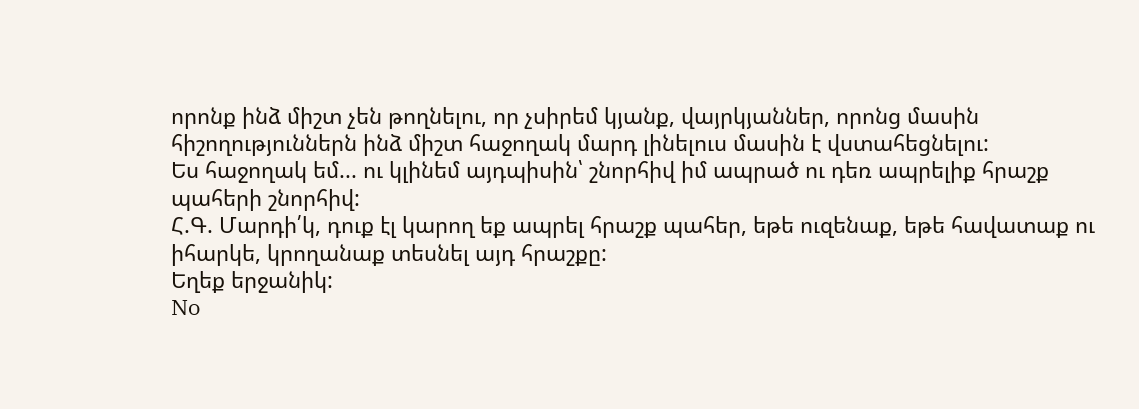որոնք ինձ միշտ չեն թողնելու, որ չսիրեմ կյանք, վայրկյաններ, որոնց մասին հիշողություններն ինձ միշտ հաջողակ մարդ լինելուս մասին է վստահեցնելու:
Ես հաջողակ եմ... ու կլինեմ այդպիսին՝ շնորհիվ իմ ապրած ու դեռ ապրելիք հրաշք պահերի շնորհիվ:
Հ.Գ. Մարդի՛կ, դուք էլ կարող եք ապրել հրաշք պահեր, եթե ուզենաք, եթե հավատաք ու իհարկե, կրողանաք տեսնել այդ հրաշքը:
Եղեք երջանիկ:
No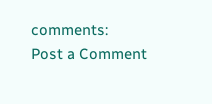comments:
Post a Comment